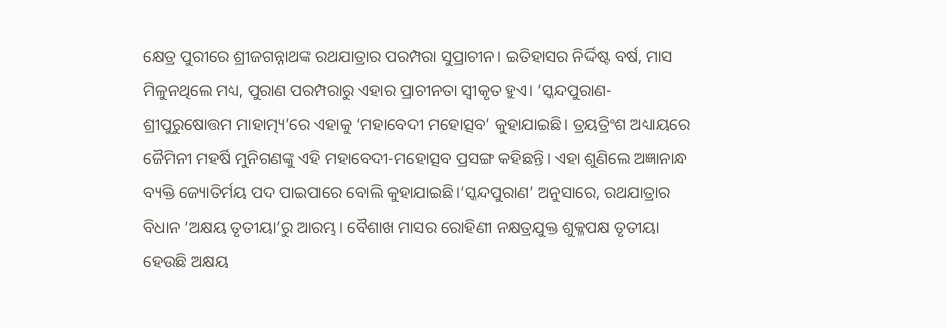କ୍ଷେତ୍ର ପୁରୀରେ ଶ୍ରୀଜଗନ୍ନାଥଙ୍କ ରଥଯାତ୍ରାର ପରମ୍ପରା ସୁପ୍ରାଚୀନ। ଇତିହାସର ନିର୍ଦ୍ଦିଷ୍ଟ ବର୍ଷ, ମାସ ମିଳୁନଥିଲେ ମଧ୍ୟ, ପୁରାଣ ପରମ୍ପରାରୁ ଏହାର ପ୍ରାଚୀନତା ସ୍ୱୀକୃତ ହୁଏ। ‘ସ୍କନ୍ଦପୁରାଣ-ଶ୍ରୀପୁରୁଷୋତ୍ତମ ମାହାତ୍ମ୍ୟ’ରେ ଏହାକୁ ‘ମହାବେଦୀ ମହୋତ୍ସବ’ କୁହାଯାଇଛି। ତ୍ରୟତ୍ରିଂଶ ଅଧ୍ୟାୟରେ ଜୈମିନୀ ମହର୍ଷି ମୁନିଗଣଙ୍କୁ ଏହି ମହାବେଦୀ-ମହୋତ୍ସବ ପ୍ରସଙ୍ଗ କହିଛନ୍ତି। ଏହା ଶୁଣିଲେ ଅଜ୍ଞାନାନ୍ଧ ବ୍ୟକ୍ତି ଜ୍ୟୋତିର୍ମୟ ପଦ ପାଇପାରେ ବୋଲି କୁହାଯାଇଛି।‘ସ୍କନ୍ଦପୁରାଣ’ ଅନୁସାରେ, ରଥଯାତ୍ରାର ବିଧାନ ‘ଅକ୍ଷୟ ତୃତୀୟା’ରୁ ଆରମ୍ଭ। ବୈଶାଖ ମାସର ରୋହିଣୀ ନକ୍ଷତ୍ରଯୁକ୍ତ ଶୁକ୍ଳପକ୍ଷ ତୃତୀୟା ହେଉଛି ଅକ୍ଷୟ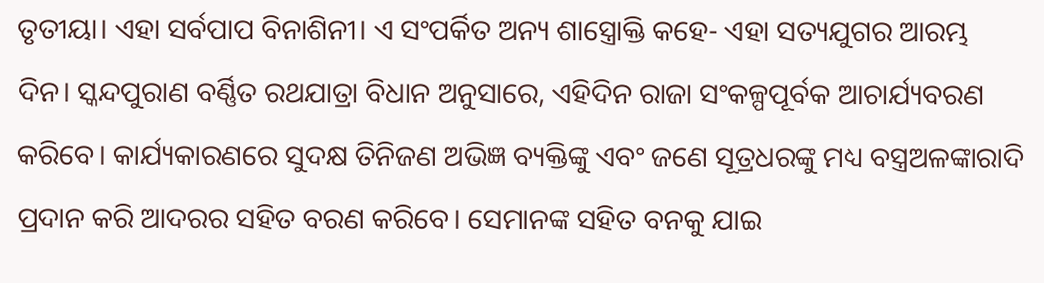ତୃତୀୟା। ଏହା ସର୍ବପାପ ବିନାଶିନୀ। ଏ ସଂପର୍କିତ ଅନ୍ୟ ଶାସ୍ତ୍ରୋକ୍ତି କହେ- ଏହା ସତ୍ୟଯୁଗର ଆରମ୍ଭ ଦିନ। ସ୍କନ୍ଦପୁରାଣ ବର୍ଣ୍ଣିତ ରଥଯାତ୍ରା ବିଧାନ ଅନୁସାରେ, ଏହିଦିନ ରାଜା ସଂକଳ୍ପପୂର୍ବକ ଆଚାର୍ଯ୍ୟବରଣ କରିବେ। କାର୍ଯ୍ୟକାରଣରେ ସୁଦକ୍ଷ ତିନିଜଣ ଅଭିଜ୍ଞ ବ୍ୟକ୍ତିଙ୍କୁ ଏବଂ ଜଣେ ସୂତ୍ରଧରଙ୍କୁ ମଧ୍ୟ ବସ୍ତ୍ରଅଳଙ୍କାରାଦି ପ୍ରଦାନ କରି ଆଦରର ସହିତ ବରଣ କରିବେ। ସେମାନଙ୍କ ସହିତ ବନକୁ ଯାଇ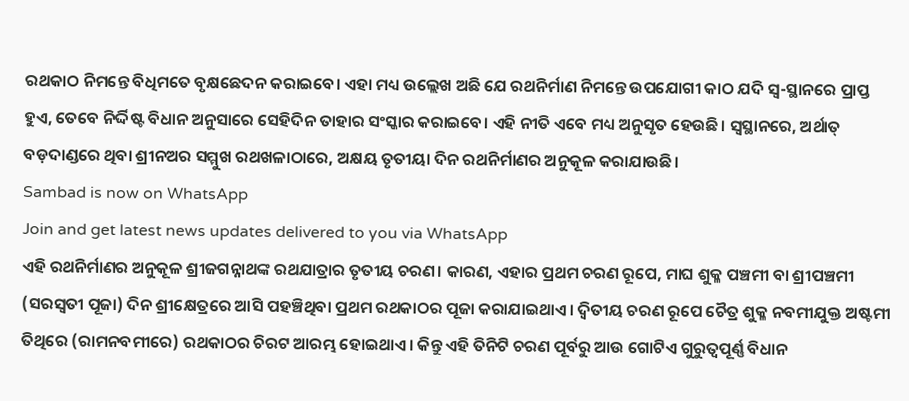ରଥକାଠ ନିମନ୍ତେ ବିଧିମତେ ବୃକ୍ଷଛେଦନ କରାଇବେ। ଏହା ମଧ୍ୟ ଉଲ୍ଲେଖ ଅଛି ଯେ ରଥନିର୍ମାଣ ନିମନ୍ତେ ଉପଯୋଗୀ କାଠ ଯଦି ସ୍ୱ-ସ୍ଥାନରେ ପ୍ରାପ୍ତ ହୁଏ, ତେବେ ନିର୍ଦ୍ଦିଷ୍ଟ ବିଧାନ ଅନୁସାରେ ସେହିଦିନ ତାହାର ସଂସ୍କାର କରାଇବେ। ଏହି ନୀତି ଏବେ ମଧ୍ୟ ଅନୁସୃତ ହେଉଛି। ସ୍ୱସ୍ଥାନରେ, ଅର୍ଥାତ୍ ବଡ଼ଦାଣ୍ଡରେ ଥିବା ଶ୍ରୀନଅର ସମ୍ମୁଖ ରଥଖଳାଠାରେ, ଅକ୍ଷୟ ତୃତୀୟା ଦିନ ରଥନିର୍ମାଣର ଅନୁକୂଳ କରାଯାଉଛି।
Sambad is now on WhatsApp
Join and get latest news updates delivered to you via WhatsApp
ଏହି ରଥନିର୍ମାଣର ଅନୁକୂଳ ଶ୍ରୀଜଗନ୍ନାଥଙ୍କ ରଥଯାତ୍ରାର ତୃତୀୟ ଚରଣ। କାରଣ, ଏହାର ପ୍ରଥମ ଚରଣ ରୂପେ, ମାଘ ଶୁକ୍ଳ ପଞ୍ଚମୀ ବା ଶ୍ରୀପଞ୍ଚମୀ (ସରସ୍ୱତୀ ପୂଜା) ଦିନ ଶ୍ରୀକ୍ଷେତ୍ରରେ ଆସି ପହଞ୍ଚିଥିବା ପ୍ରଥମ ରଥକାଠର ପୂଜା କରାଯାଇଥାଏ। ଦ୍ଵିତୀୟ ଚରଣ ରୂପେ ଚୈତ୍ର ଶୁକ୍ଳ ନବମୀଯୁକ୍ତ ଅଷ୍ଟମୀ ତିଥିରେ (ରାମନବମୀରେ) ରଥକାଠର ଚିରଟ ଆରମ୍ଭ ହୋଇଥାଏ। କିନ୍ତୁ ଏହି ତିନିଟି ଚରଣ ପୂର୍ବରୁ ଆଉ ଗୋଟିଏ ଗୁରୁତ୍ଵପୂର୍ଣ୍ଣ ବିଧାନ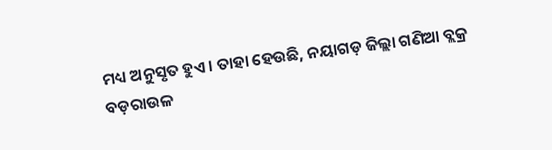ମଧ୍ୟ ଅନୁସୃତ ହୁଏ। ତାହା ହେଉଛି, ନୟାଗଡ଼ ଜିଲ୍ଲା ଗଣିଆ ବ୍ଲକ୍ର ବଡ଼ରାଉଳ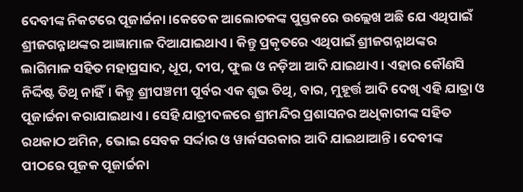ଦେବୀଙ୍କ ନିକଟରେ ପୂଜାର୍ଚ୍ଚନା।କେତେକ ଆଲୋଚକଙ୍କ ପୁସ୍ତକରେ ଉଲ୍ଲେଖ ଅଛି ଯେ ଏଥିପାଇଁ ଶ୍ରୀଜଗନ୍ନାଥଙ୍କର ଆଜ୍ଞାମାଳ ଦିଆଯାଇଥାଏ। କିନ୍ତୁ ପ୍ରକୃତରେ ଏଥିପାଇଁ ଶ୍ରୀଜଗନ୍ନାଥଙ୍କର ଲାଗିମାଳ ସହିତ ମହାପ୍ରସାଦ, ଧୂପ, ଦୀପ, ଫୁଲ ଓ ନଡ଼ିଆ ଆଦି ଯାଇଥାଏ। ଏହାର କୌଣସି ନିର୍ଦ୍ଦିଷ୍ଟ ତିଥି ନାହିଁ। କିନ୍ତୁ ଶ୍ରୀପଞ୍ଚମୀ ପୂର୍ବର ଏକ ଶୁଭ ତିଥି, ବାର, ମୁହୂର୍ତ୍ତ ଆଦି ଦେଖି ଏହି ଯାତ୍ରା ଓ ପୂଜାର୍ଚ୍ଚନା କରାଯାଇଥାଏ। ସେହି ଯାତ୍ରୀଦଳରେ ଶ୍ରୀମନ୍ଦିର ପ୍ରଶାସନର ଅଧିକାରୀଙ୍କ ସହିତ ରଥକାଠ ଅମିନ, ଭୋଇ ସେବକ ସର୍ଦ୍ଦାର ଓ ୱାର୍କସରକାର ଆଦି ଯାଇଥାଆନ୍ତି। ଦେବୀଙ୍କ ପୀଠରେ ପୂଜକ ପୂଜାର୍ଚ୍ଚନା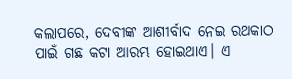କଲାପରେ, ଦେବୀଙ୍କ ଆଶୀର୍ବାଦ ନେଇ ରଥକାଠ ପାଇଁ ଗଛ କଟା ଆରମ୍ଭ ହୋଇଥାଏ। ଏ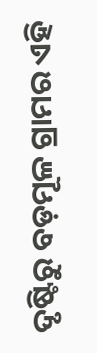ଦୃଷ୍ଟିରୁ ବଡ଼ମୂଳ ଗ୍ରାମର ଏହି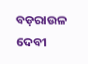ବଡ଼ରାଉଳ ଦେବୀ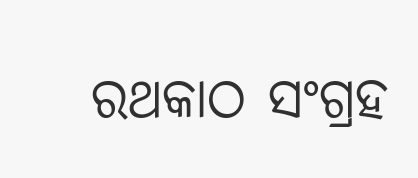ରଥକାଠ ସଂଗ୍ରହ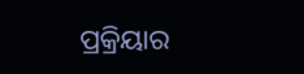ପ୍ରକ୍ରିୟାର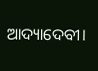ଆଦ୍ୟାଦେବୀ।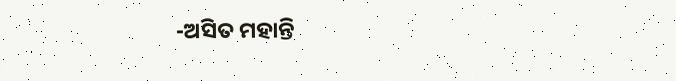-ଅସିତ ମହାନ୍ତି